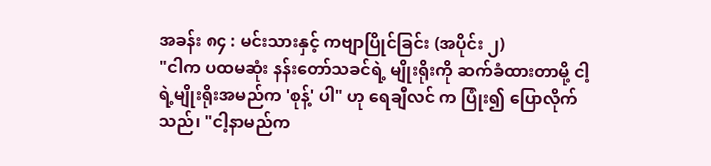အခန်း ၈၄ : မင်းသားနှင့် ကဗျာပြိုင်ခြင်း (အပိုင်း ၂)
"ငါက ပထမဆုံး နန်းတော်သခင်ရဲ့ မျိုးရိုးကို ဆက်ခံထားတာမို့ ငါ့ရဲ့မျိုးရိုးအမည်က 'စုန့်' ပါ" ဟု ရေချီလင် က ပြုံး၍ ပြောလိုက်သည်၊ "ငါ့နာမည်က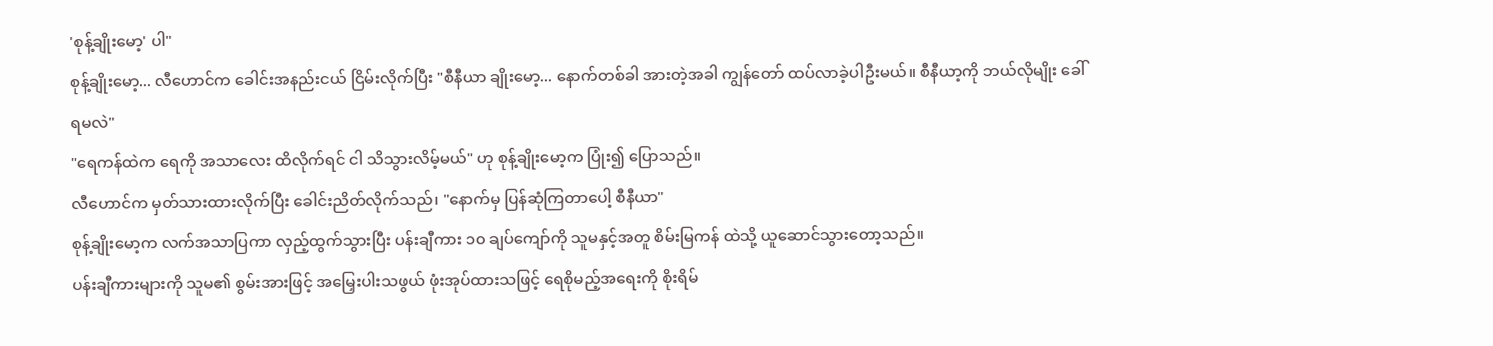'စုန့်ချိုးမော့' ပါ"
စုန့်ချိုးမော့... လီဟောင်က ခေါင်းအနည်းငယ် ငြိမ်းလိုက်ပြီး "စီနီယာ ချိုးမော့... နောက်တစ်ခါ အားတဲ့အခါ ကျွန်တော် ထပ်လာခဲ့ပါဦးမယ်။ စီနီယာ့ကို ဘယ်လိုမျိုး ခေါ်ရမလဲ"
"ရေကန်ထဲက ရေကို အသာလေး ထိလိုက်ရင် ငါ သိသွားလိမ့်မယ်" ဟု စုန့်ချိုးမော့က ပြုံး၍ ပြောသည်။
လီဟောင်က မှတ်သားထားလိုက်ပြီး ခေါင်းညိတ်လိုက်သည်၊ "နောက်မှ ပြန်ဆုံကြတာပေါ့ စီနီယာ"
စုန့်ချိုးမော့က လက်အသာပြကာ လှည့်ထွက်သွားပြီး ပန်းချီကား ၁၀ ချပ်ကျော်ကို သူမနှင့်အတူ စိမ်းမြကန် ထဲသို့ ယူဆောင်သွားတော့သည်။
ပန်းချီကားများကို သူမ၏ စွမ်းအားဖြင့် အမြှေးပါးသဖွယ် ဖုံးအုပ်ထားသဖြင့် ရေစိုမည့်အရေးကို စိုးရိမ်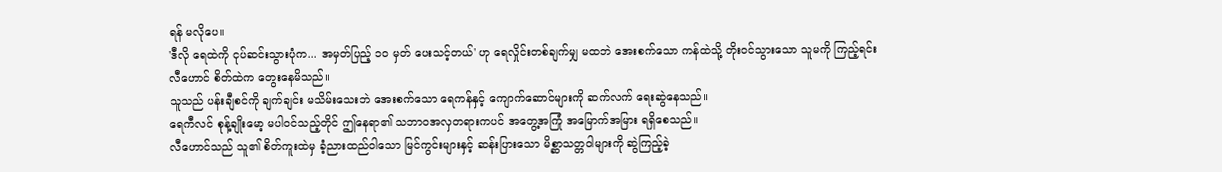ရန် မလိုပေ။
'ဒီလို ရေထဲကို ငုပ်ဆင်းသွားပုံက... အမှတ်ပြည့် ၁၀ မှတ် ပေးသင့်တယ်' ဟု ရေလှိုင်းတစ်ချက်မျှ မထဘဲ အေးစက်သော ကန်ထဲသို့ တိုးဝင်သွားသော သူမကို ကြည့်ရင်း လီဟောင် စိတ်ထဲက တွေးနေမိသည်။
သူသည် ပန်းချီစင်ကို ချက်ချင်း မသိမ်းသေးဘဲ အေးစက်သော ရေကန်နှင့် ကျောက်ဆောင်များကို ဆက်လက် ရေးဆွဲနေသည်။
ရေကီလင် စုန့်ချိုးမော့ မပါဝင်သည့်တိုင် ဤနေရာ၏ သဘာဝအလှတရားကပင် အတွေ့အကြုံ အမြောက်အမြား ရရှိစေသည်။
လီဟောင်သည် သူ၏ စိတ်ကူးထဲမှ ခံ့ညားထည်ဝါသော မြင်ကွင်းများနှင့် ဆန်းပြားသော မိစ္ဆာသတ္တဝါများကို ဆွဲကြည့်ခဲ့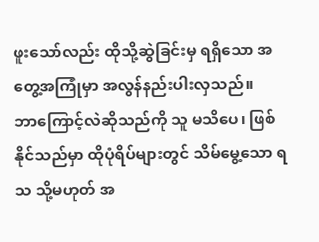ဖူးသော်လည်း ထိုသို့ဆွဲခြင်းမှ ရရှိသော အတွေ့အကြုံမှာ အလွန်နည်းပါးလှသည်။
ဘာကြောင့်လဲဆိုသည်ကို သူ မသိပေ၊ ဖြစ်နိုင်သည်မှာ ထိုပုံရိပ်များတွင် သိမ်မွေ့သော ရသ သို့မဟုတ် အ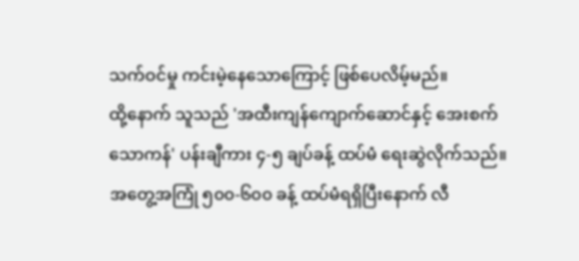သက်ဝင်မှု ကင်းမဲ့နေသောကြောင့် ဖြစ်ပေလိမ့်မည်။
ထို့နောက် သူသည် 'အထီးကျန်ကျောက်ဆောင်နှင့် အေးစက်သောကန်' ပန်းချီကား ၄-၅ ချပ်ခန့် ထပ်မံ ရေးဆွဲလိုက်သည်။
အတွေ့အကြုံ ၅၀၀-၆၀၀ ခန့် ထပ်မံရရှိပြီးနောက် လီ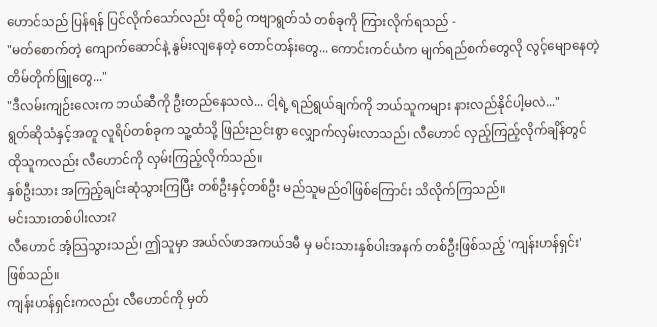ဟောင်သည် ပြန်ရန် ပြင်လိုက်သော်လည်း ထိုစဉ် ကဗျာရွတ်သံ တစ်ခုကို ကြားလိုက်ရသည် -
"မတ်စောက်တဲ့ ကျောက်ဆောင်နဲ့ နွမ်းလျနေတဲ့ တောင်တန်းတွေ... ကောင်းကင်ယံက မျက်ရည်စက်တွေလို လွင့်မျောနေတဲ့ တိမ်တိုက်ဖြူတွေ..."
"ဒီလမ်းကျဉ်းလေးက ဘယ်ဆီကို ဦးတည်နေသလဲ... ငါ့ရဲ့ ရည်ရွယ်ချက်ကို ဘယ်သူကများ နားလည်နိုင်ပါ့မလဲ..."
ရွတ်ဆိုသံနှင့်အတူ လူရိပ်တစ်ခုက သူ့ထံသို့ ဖြည်းညင်းစွာ လျှောက်လှမ်းလာသည်၊ လီဟောင် လှည့်ကြည့်လိုက်ချိန်တွင် ထိုသူကလည်း လီဟောင်ကို လှမ်းကြည့်လိုက်သည်။
နှစ်ဦးသား အကြည့်ချင်းဆုံသွားကြပြီး တစ်ဦးနှင့်တစ်ဦး မည်သူမည်ဝါဖြစ်ကြောင်း သိလိုက်ကြသည်။
မင်းသားတစ်ပါးလား?
လီဟောင် အံ့သြသွားသည်၊ ဤသူမှာ အယ်လ်ဖာအကယ်ဒမီ မှ မင်းသားနှစ်ပါးအနက် တစ်ဦးဖြစ်သည့် 'ကျန်းဟန်ရှင်း'ဖြစ်သည်။
ကျန်းဟန်ရှင်းကလည်း လီဟောင်ကို မှတ်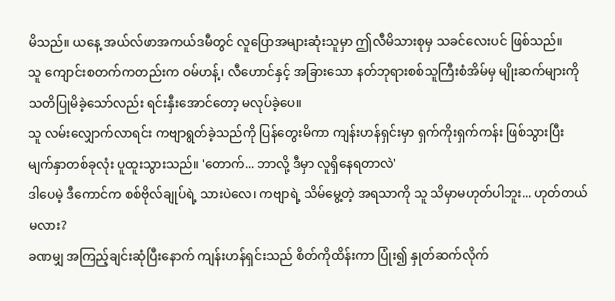မိသည်။ ယနေ့ အယ်လ်ဖာအကယ်ဒမီတွင် လူပြောအများဆုံးသူမှာ ဤလီမိသားစုမှ သခင်လေးပင် ဖြစ်သည်။
သူ ကျောင်းစတက်ကတည်းက ဝမ်ဟန့်၊ လီဟောင်နှင့် အခြားသော နတ်ဘုရားစစ်သူကြီးစံအိမ်မှ မျိုးဆက်များကို သတိပြုမိခဲ့သော်လည်း ရင်းနှီးအောင်တော့ မလုပ်ခဲ့ပေ။
သူ လမ်းလျှောက်လာရင်း ကဗျာရွတ်ခဲ့သည်ကို ပြန်တွေးမိကာ ကျန်းဟန်ရှင်းမှာ ရှက်ကိုးရှက်ကန်း ဖြစ်သွားပြီး မျက်နှာတစ်ခုလုံး ပူထူးသွားသည်။ 'တောက်... ဘာလို့ ဒီမှာ လူရှိနေရတာလဲ'
ဒါပေမဲ့ ဒီကောင်က စစ်ဗိုလ်ချုပ်ရဲ့ သားပဲလေ၊ ကဗျာရဲ့ သိမ်မွေ့တဲ့ အရသာကို သူ သိမှာမဟုတ်ပါဘူး... ဟုတ်တယ်မလား?
ခဏမျှ အကြည့်ချင်းဆုံပြီးနောက် ကျန်းဟန်ရှင်းသည် စိတ်ကိုထိန်းကာ ပြုံး၍ နှုတ်ဆက်လိုက်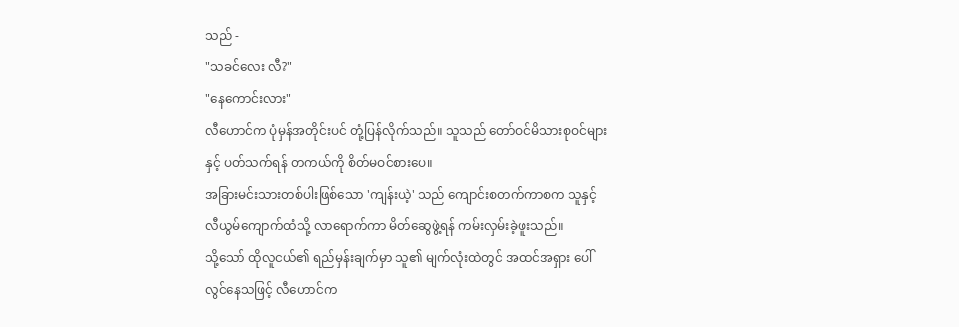သည် -
"သခင်လေး လီ?"
"နေကောင်းလား"
လီဟောင်က ပုံမှန်အတိုင်းပင် တုံ့ပြန်လိုက်သည်။ သူသည် တော်ဝင်မိသားစုဝင်များနှင့် ပတ်သက်ရန် တကယ်ကို စိတ်မဝင်စားပေ။
အခြားမင်းသားတစ်ပါးဖြစ်သော 'ကျန်းယဲ့' သည် ကျောင်းစတက်ကာစက သူနှင့် လီယွမ်ကျောက်ထံသို့ လာရောက်ကာ မိတ်ဆွေဖွဲ့ရန် ကမ်းလှမ်းခဲ့ဖူးသည်။
သို့သော် ထိုလူငယ်၏ ရည်မှန်းချက်မှာ သူ၏ မျက်လုံးထဲတွင် အထင်အရှား ပေါ်လွင်နေသဖြင့် လီဟောင်က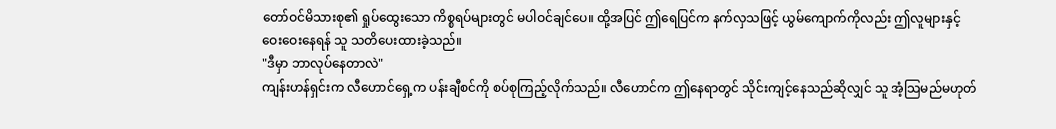တော်ဝင်မိသားစု၏ ရှုပ်ထွေးသော ကိစ္စရပ်များတွင် မပါဝင်ချင်ပေ။ ထို့အပြင် ဤရေပြင်က နက်လှသဖြင့် ယွမ်ကျောက်ကိုလည်း ဤလူများနှင့် ဝေးဝေးနေရန် သူ သတိပေးထားခဲ့သည်။
"ဒီမှာ ဘာလုပ်နေတာလဲ"
ကျန်းဟန်ရှင်းက လီဟောင်ရှေ့က ပန်းချီစင်ကို စပ်စုကြည့်လိုက်သည်။ လီဟောင်က ဤနေရာတွင် သိုင်းကျင့်နေသည်ဆိုလျှင် သူ အံ့သြမည်မဟုတ်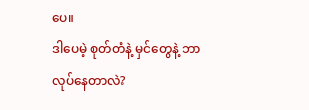ပေ။
ဒါပေမဲ့ စုတ်တံနဲ့ မှင်တွေနဲ့ ဘာလုပ်နေတာလဲ?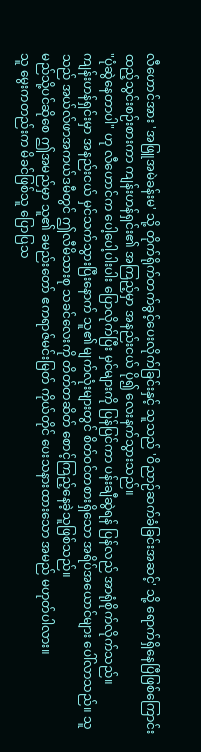လီဟောင်အား 'အဖြူအမဲခန်းမ' သို့ တိုက်ရိုက်တက်ခွင့်ပေးလိုက်ခြင်းနှင့် သူသည် 'ဝိညာဉ်ဆက်ခံခြင်းအဆင့်' သို့ ရောက်ရှိနေပြီဖြစ်ကြောင်း ထည့်သွင်းစဉ်းစားကာ ကျန်းဟန်ရှင်း၏ အကြည့်မှာ အနည်းငယ် ပို၍ လေးနက်သွားသည်။
"ပုံဆွဲနေတာပါ" ဟု လီဟောင်က ပေါ့ပေါ့ပါးပါး ပြောလိုက်ပြီး မှင်များကို ပြန်ပြင်ကာ ပန်းချီဆွဲရန် ပြန်လည် အာရုံစိုက်လိုက်သည်။
ကျန်းဟန်ရှင်းမှာ အနည်းငယ် မှင်သက်သွားပြီးနောက် သူ၏ မျက်လုံးများတွင် စိတ်ဝင်တစားရှိသော အရိပ်အယောင်များ ပေါ်လာသည်။ သူသည် အယ်လ်ဖာအကယ်ဒမီတွင် ဤလီမိသားစု သခင်လေးကို တိတ်တဆိတ် စောင့်ကြည့်နေခဲ့သူဖြစ်သည်။
မည်သို့ပင်ဆိုစေ ဤအမည်မှာ သူ၏ ခမည်းတော် ဧကရာဇ်မင်းမြတ် ကိုယ်တိုင် ပေးသနားထားသော အမည် မဟုတ်ပါလား။
သူ မွေးကတည်းက မိခင်ဖြစ်သူ ပြောပြသ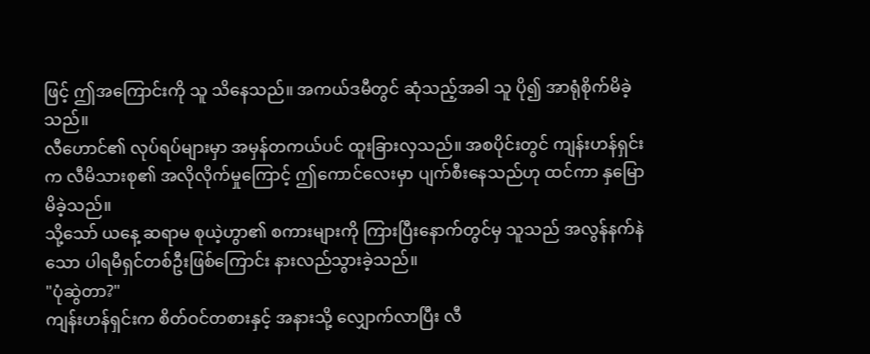ဖြင့် ဤအကြောင်းကို သူ သိနေသည်။ အကယ်ဒမီတွင် ဆုံသည့်အခါ သူ ပို၍ အာရုံစိုက်မိခဲ့သည်။
လီဟောင်၏ လုပ်ရပ်များမှာ အမှန်တကယ်ပင် ထူးခြားလှသည်။ အစပိုင်းတွင် ကျန်းဟန်ရှင်းက လီမိသားစု၏ အလိုလိုက်မှုကြောင့် ဤကောင်လေးမှာ ပျက်စီးနေသည်ဟု ထင်ကာ နှမြောမိခဲ့သည်။
သို့သော် ယနေ့ ဆရာမ စုယဲ့ဟွာ၏ စကားများကို ကြားပြီးနောက်တွင်မှ သူသည် အလွန်နက်နဲသော ပါရမီရှင်တစ်ဦးဖြစ်ကြောင်း နားလည်သွားခဲ့သည်။
"ပုံဆွဲတာ?"
ကျန်းဟန်ရှင်းက စိတ်ဝင်တစားနှင့် အနားသို့ လျှောက်လာပြီး လီ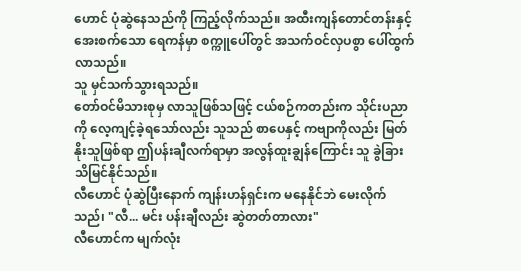ဟောင် ပုံဆွဲနေသည်ကို ကြည့်လိုက်သည်။ အထီးကျန်တောင်တန်းနှင့် အေးစက်သော ရေကန်မှာ စက္ကူပေါ်တွင် အသက်ဝင်လှပစွာ ပေါ်ထွက်လာသည်။
သူ မှင်သက်သွားရသည်။
တော်ဝင်မိသားစုမှ လာသူဖြစ်သဖြင့် ငယ်စဉ်ကတည်းက သိုင်းပညာကို လေ့ကျင့်ခဲ့ရသော်လည်း သူသည် စာပေနှင့် ကဗျာကိုလည်း မြတ်နိုးသူဖြစ်ရာ ဤပန်းချီလက်ရာမှာ အလွန်ထူးချွန်ကြောင်း သူ ခွဲခြားသိမြင်နိုင်သည်။
လီဟောင် ပုံဆွဲပြီးနောက် ကျန်းဟန်ရှင်းက မနေနိုင်ဘဲ မေးလိုက်သည်၊ "လီ... မင်း ပန်းချီလည်း ဆွဲတတ်တာလား"
လီဟောင်က မျက်လုံး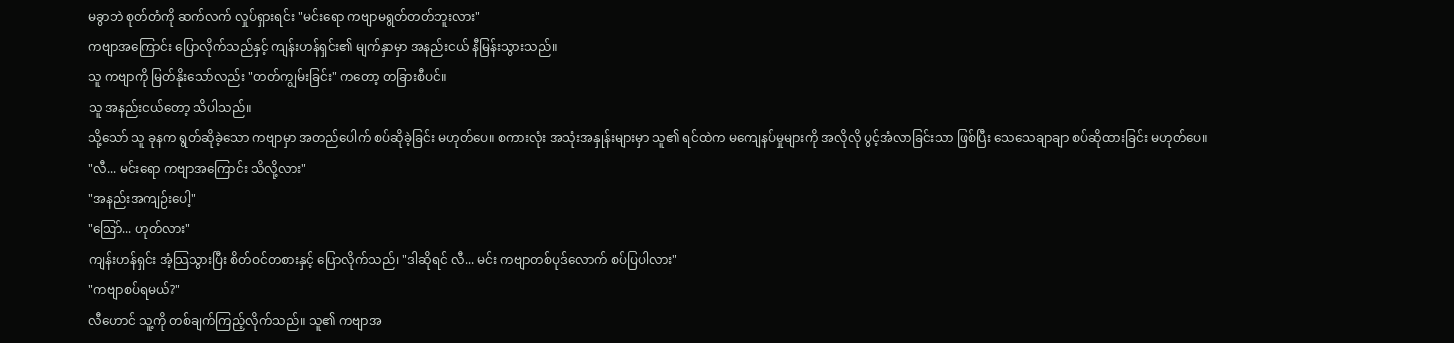မခွာဘဲ စုတ်တံကို ဆက်လက် လှုပ်ရှားရင်း "မင်းရော ကဗျာမရွတ်တတ်ဘူးလား"
ကဗျာအကြောင်း ပြောလိုက်သည်နှင့် ကျန်းဟန်ရှင်း၏ မျက်နှာမှာ အနည်းငယ် နီမြန်းသွားသည်။
သူ ကဗျာကို မြတ်နိုးသော်လည်း "တတ်ကျွမ်းခြင်း" ကတော့ တခြားစီပင်။
သူ အနည်းငယ်တော့ သိပါသည်။
သို့သော် သူ ခုနက ရွတ်ဆိုခဲ့သော ကဗျာမှာ အတည်ပေါက် စပ်ဆိုခဲ့ခြင်း မဟုတ်ပေ။ စကားလုံး အသုံးအနှုန်းများမှာ သူ၏ ရင်ထဲက မကျေနပ်မှုများကို အလိုလို ပွင့်အံလာခြင်းသာ ဖြစ်ပြီး သေသေချာချာ စပ်ဆိုထားခြင်း မဟုတ်ပေ။
"လီ... မင်းရော ကဗျာအကြောင်း သိလို့လား"
"အနည်းအကျဉ်းပေါ့"
"ဩော်... ဟုတ်လား"
ကျန်းဟန်ရှင်း အံ့သြသွားပြီး စိတ်ဝင်တစားနှင့် ပြောလိုက်သည်၊ "ဒါဆိုရင် လီ... မင်း ကဗျာတစ်ပုဒ်လောက် စပ်ပြပါလား"
"ကဗျာစပ်ရမယ်?"
လီဟောင် သူ့ကို တစ်ချက်ကြည့်လိုက်သည်။ သူ၏ ကဗျာအ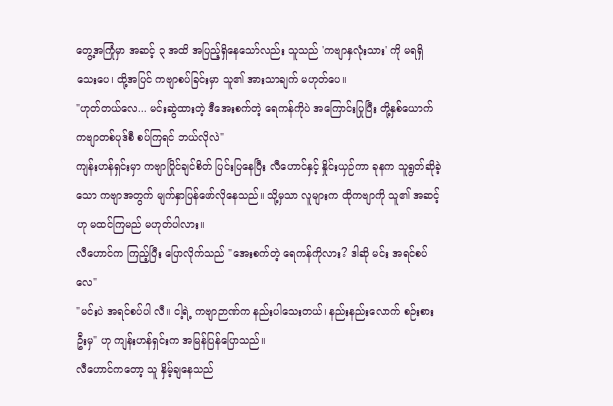တွေ့အကြုံမှာ အဆင့် ၃ အထိ အပြည့်ရှိနေသော်လည်း သူသည် 'ကဗျာနှလုံးသား' ကို မရရှိသေးပေ၊ ထို့အပြင် ကဗျာစပ်ခြင်းမှာ သူ၏ အားသာချက် မဟုတ်ပေ။
"ဟုတ်တယ်လေ... မင်းဆွဲထားတဲ့ ဒီအေးစက်တဲ့ ရေကန်ကိုပဲ အကြောင်းပြုပြီး တို့နှစ်ယောက် ကဗျာတစ်ပုဒ်စီ စပ်ကြရင် ဘယ်လိုလဲ"
ကျန်းဟန်ရှင်းမှာ ကဗျာပြိုင်ချင်စိတ် ပြင်းပြနေပြီး လီဟောင်နှင့် နှိုင်းယှဉ်ကာ ခုနက သူရွတ်ဆိုခဲ့သော ကဗျာအတွက် မျက်နှာပြန်ဖော်လိုနေသည်။ သို့မှသာ လူများက ထိုကဗျာကို သူ၏ အဆင့်ဟု မထင်ကြမည် မဟုတ်ပါလား။
လီဟောင်က ကြည့်ပြီး ပြောလိုက်သည် "အေးစက်တဲ့ ရေကန်ကိုလား? ဒါဆို မင်း အရင်စပ်လေ"
"မင်းပဲ အရင်စပ်ပါ လီ။ ငါ့ရဲ့ ကဗျာဉာဏ်က နည်းပါသေးတယ်၊ နည်းနည်းလောက် စဉ်းစားဦးမှ" ဟု ကျန်းဟန်ရှင်းက အမြန်ပြန်ပြောသည်။
လီဟောင်ကတော့ သူ နှိမ့်ချနေသည်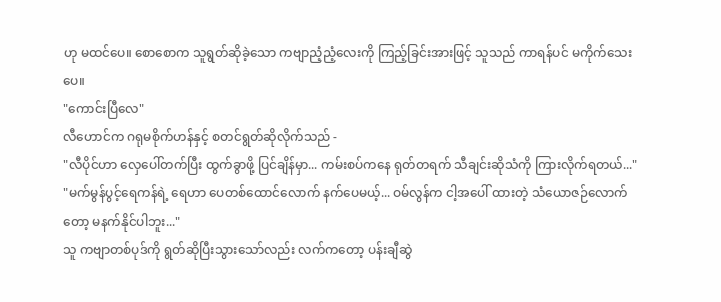ဟု မထင်ပေ။ စောစောက သူရွတ်ဆိုခဲ့သော ကဗျာညံ့ညံ့လေးကို ကြည့်ခြင်းအားဖြင့် သူသည် ကာရန်ပင် မကိုက်သေးပေ။
"ကောင်းပြီလေ"
လီဟောင်က ဂရုမစိုက်ဟန်နှင့် စတင်ရွတ်ဆိုလိုက်သည် -
"လီပိုင်ဟာ လှေပေါ်တက်ပြီး ထွက်ခွာဖို့ ပြင်ချိန်မှာ... ကမ်းစပ်ကနေ ရုတ်တရက် သီချင်းဆိုသံကို ကြားလိုက်ရတယ်..."
"မက်မွန်ပွင့်ရေကန်ရဲ့ ရေဟာ ပေတစ်ထောင်လောက် နက်ပေမယ့်... ဝမ်လွန်က ငါ့အပေါ် ထားတဲ့ သံယောဇဉ်လောက်တော့ မနက်နိုင်ပါဘူး..."
သူ ကဗျာတစ်ပုဒ်ကို ရွတ်ဆိုပြီးသွားသော်လည်း လက်ကတော့ ပန်းချီဆွဲ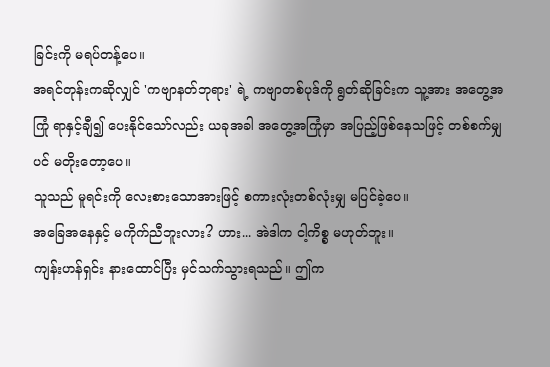ခြင်းကို မရပ်တန့်ပေ။
အရင်တုန်းကဆိုလျှင် 'ကဗျာနတ်ဘုရား' ရဲ့ ကဗျာတစ်ပုဒ်ကို ရွတ်ဆိုခြင်းက သူ့အား အတွေ့အကြုံ ရာနှင့်ချီ၍ ပေးနိုင်သော်လည်း ယခုအခါ အတွေ့အကြုံမှာ အပြည့်ဖြစ်နေသဖြင့် တစ်စက်မျှပင် မတိုးတော့ပေ။
သူသည် မူရင်းကို လေးစားသောအားဖြင့် စကားလုံးတစ်လုံးမျှ မပြင်ခဲ့ပေ။
အခြေအနေနှင့် မကိုက်ညီဘူးလား? ဟား... အဲဒါက ငါ့ကိစ္စ မဟုတ်ဘူး။
ကျန်းဟန်ရှင်း နားထောင်ပြီး မှင်သက်သွားရသည်။ ဤက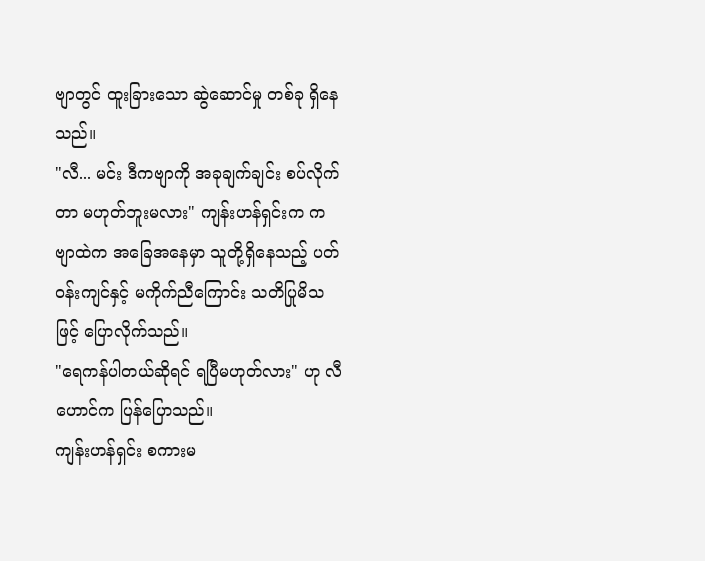ဗျာတွင် ထူးခြားသော ဆွဲဆောင်မှု တစ်ခု ရှိနေသည်။
"လီ... မင်း ဒီကဗျာကို အခုချက်ချင်း စပ်လိုက်တာ မဟုတ်ဘူးမလား" ကျန်းဟန်ရှင်းက ကဗျာထဲက အခြေအနေမှာ သူတို့ရှိနေသည့် ပတ်ဝန်းကျင်နှင့် မကိုက်ညီကြောင်း သတိပြုမိသဖြင့် ပြောလိုက်သည်။
"ရေကန်ပါတယ်ဆိုရင် ရပြီမဟုတ်လား" ဟု လီဟောင်က ပြန်ပြောသည်။
ကျန်းဟန်ရှင်း စကားမ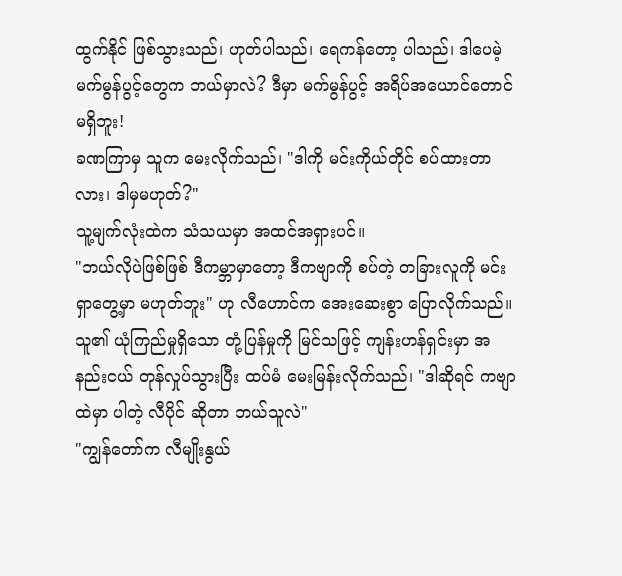ထွက်နိုင် ဖြစ်သွားသည်၊ ဟုတ်ပါသည်၊ ရေကန်တော့ ပါသည်၊ ဒါပေမဲ့ မက်မွန်ပွင့်တွေက ဘယ်မှာလဲ? ဒီမှာ မက်မွန်ပွင့် အရိပ်အယောင်တောင် မရှိဘူး!
ခဏကြာမှ သူက မေးလိုက်သည်၊ "ဒါကို မင်းကိုယ်တိုင် စပ်ထားတာလား၊ ဒါမှမဟုတ်?"
သူ့မျက်လုံးထဲက သံသယမှာ အထင်အရှားပင်။
"ဘယ်လိုပဲဖြစ်ဖြစ် ဒီကမ္ဘာမှာတော့ ဒီကဗျာကို စပ်တဲ့ တခြားလူကို မင်းရှာတွေ့မှာ မဟုတ်ဘူး" ဟု လီဟောင်က အေးဆေးစွာ ပြောလိုက်သည်။
သူ၏ ယုံကြည်မှုရှိသော တုံ့ပြန်မှုကို မြင်သဖြင့် ကျန်းဟန်ရှင်းမှာ အနည်းငယ် တုန်လှုပ်သွားပြီး ထပ်မံ မေးမြန်းလိုက်သည်၊ "ဒါဆိုရင် ကဗျာထဲမှာ ပါတဲ့ လီပိုင် ဆိုတာ ဘယ်သူလဲ"
"ကျွန်တော်က လီမျိုးနွယ်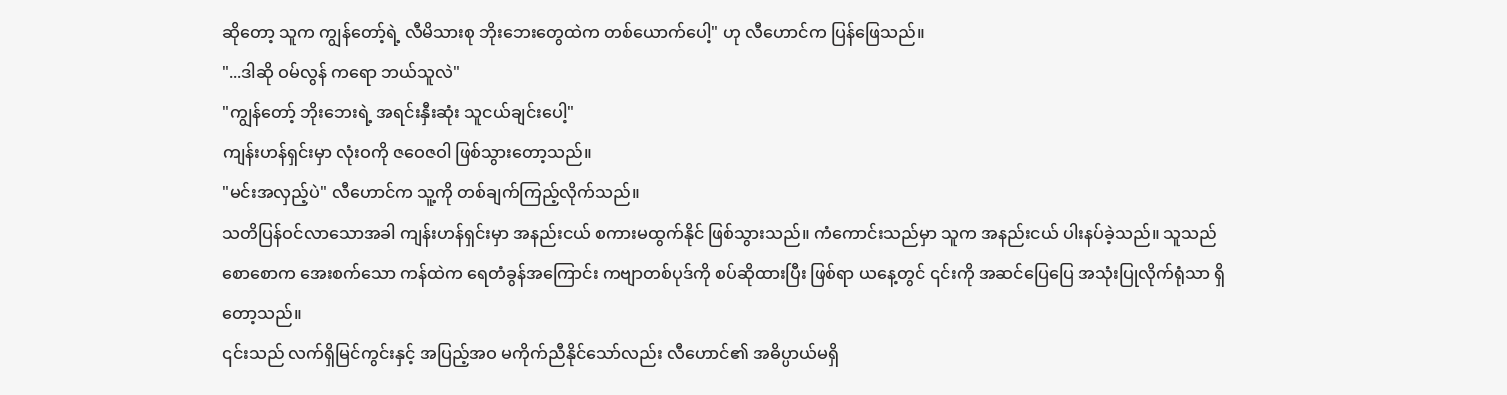ဆိုတော့ သူက ကျွန်တော့်ရဲ့ လီမိသားစု ဘိုးဘေးတွေထဲက တစ်ယောက်ပေါ့" ဟု လီဟောင်က ပြန်ဖြေသည်။
"...ဒါဆို ဝမ်လွန် ကရော ဘယ်သူလဲ"
"ကျွန်တော့် ဘိုးဘေးရဲ့ အရင်းနှီးဆုံး သူငယ်ချင်းပေါ့"
ကျန်းဟန်ရှင်းမှာ လုံးဝကို ဇဝေဇဝါ ဖြစ်သွားတော့သည်။
"မင်းအလှည့်ပဲ" လီဟောင်က သူ့ကို တစ်ချက်ကြည့်လိုက်သည်။
သတိပြန်ဝင်လာသောအခါ ကျန်းဟန်ရှင်းမှာ အနည်းငယ် စကားမထွက်နိုင် ဖြစ်သွားသည်။ ကံကောင်းသည်မှာ သူက အနည်းငယ် ပါးနပ်ခဲ့သည်။ သူသည် စောစောက အေးစက်သော ကန်ထဲက ရေတံခွန်အကြောင်း ကဗျာတစ်ပုဒ်ကို စပ်ဆိုထားပြီး ဖြစ်ရာ ယနေ့တွင် ၎င်းကို အဆင်ပြေပြေ အသုံးပြုလိုက်ရုံသာ ရှိတော့သည်။
၎င်းသည် လက်ရှိမြင်ကွင်းနှင့် အပြည့်အဝ မကိုက်ညီနိုင်သော်လည်း လီဟောင်၏ အဓိပ္ပာယ်မရှိ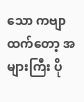သော ကဗျာထက်တော့ အများကြီး ပို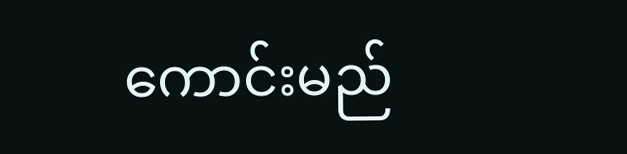ကောင်းမည်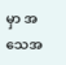မှာ အသေအ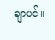ချာပင်။